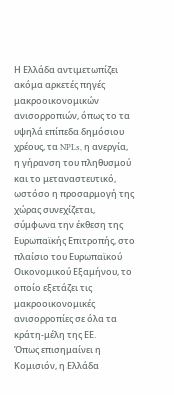Η Ελλάδα αντιμετωπίζει ακόμα αρκετές πηγές μακροοικονομικών ανισορροπιών, όπως το τα υψηλά επίπεδα δημόσιου χρέους, τα NPLs, η ανεργία, η γήρανση του πληθυσμού και το μεταναστευτικό, ωστόσο η προσαρμογή της χώρας συνεχίζεται, σύμφωνα την έκθεση της Ευρωπαϊκής Επιτροπής, στο πλαίσιο του Ευρωπαϊκού Οικονομικού Εξαμήνου, το οποίο εξετάζει τις μακροοικονομικές ανισορροπίες σε όλα τα κράτη-μέλη της ΕΕ.
Όπως επισημαίνει η Κομισιόν, η Ελλάδα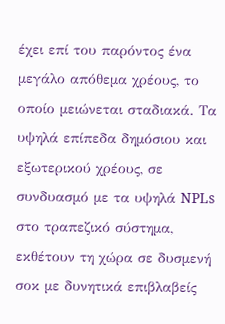έχει επί του παρόντος ένα μεγάλο απόθεμα χρέους, το οποίο μειώνεται σταδιακά. Τα υψηλά επίπεδα δημόσιου και εξωτερικού χρέους, σε συνδυασμό με τα υψηλά NPLs στο τραπεζικό σύστημα, εκθέτουν τη χώρα σε δυσμενή σοκ με δυνητικά επιβλαβείς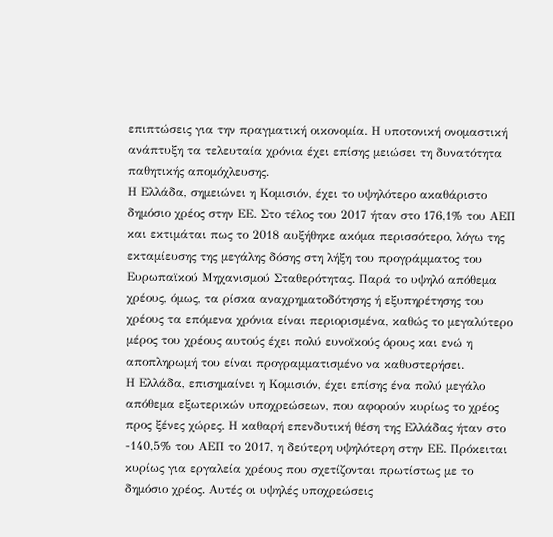επιπτώσεις για την πραγματική οικονομία. Η υποτονική ονομαστική ανάπτυξη τα τελευταία χρόνια έχει επίσης μειώσει τη δυνατότητα παθητικής απομόχλευσης.
Η Ελλάδα, σημειώνει η Κομισιόν, έχει το υψηλότερο ακαθάριστο δημόσιο χρέος στην ΕΕ. Στο τέλος του 2017 ήταν στο 176,1% του ΑΕΠ και εκτιμάται πως το 2018 αυξήθηκε ακόμα περισσότερο, λόγω της εκταμίευσης της μεγάλης δόσης στη λήξη του προγράμματος του Ευρωπαϊκού Μηχανισμού Σταθερότητας. Παρά το υψηλό απόθεμα χρέους, όμως, τα ρίσκα αναχρηματοδότησης ή εξυπηρέτησης του χρέους τα επόμενα χρόνια είναι περιορισμένα, καθώς το μεγαλύτερο μέρος του χρέους αυτούς έχει πολύ ευνοϊκούς όρους και ενώ η αποπληρωμή του είναι προγραμματισμένο να καθυστερήσει.
Η Ελλάδα, επισημαίνει η Κομισιόν, έχει επίσης ένα πολύ μεγάλο απόθεμα εξωτερικών υποχρεώσεων, που αφορούν κυρίως το χρέος προς ξένες χώρες. Η καθαρή επενδυτική θέση της Ελλάδας ήταν στο -140,5% του ΑΕΠ το 2017, η δεύτερη υψηλότερη στην ΕΕ. Πρόκειται κυρίως για εργαλεία χρέους που σχετίζονται πρωτίστως με το δημόσιο χρέος. Αυτές οι υψηλές υποχρεώσεις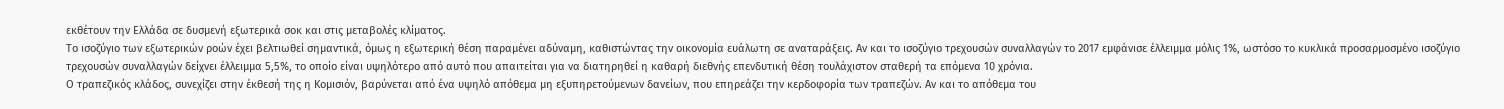εκθέτουν την Ελλάδα σε δυσμενή εξωτερικά σοκ και στις μεταβολές κλίματος.
Το ισοζύγιο των εξωτερικών ροών έχει βελτιωθεί σημαντικά, όμως η εξωτερική θέση παραμένει αδύναμη, καθιστώντας την οικονομία ευάλωτη σε αναταράξεις. Αν και το ισοζύγιο τρεχουσών συναλλαγών το 2017 εμφάνισε έλλειμμα μόλις 1%, ωστόσο το κυκλικά προσαρμοσμένο ισοζύγιο τρεχουσών συναλλαγών δείχνει έλλειμμα 5,5%, το οποίο είναι υψηλότερο από αυτό που απαιτείται για να διατηρηθεί η καθαρή διεθνής επενδυτική θέση τουλάχιστον σταθερή τα επόμενα 10 χρόνια.
Ο τραπεζικός κλάδος, συνεχίζει στην έκθεσή της η Κομισιόν, βαρύνεται από ένα υψηλό απόθεμα μη εξυπηρετούμενων δανείων, που επηρεάζει την κερδοφορία των τραπεζών. Αν και το απόθεμα του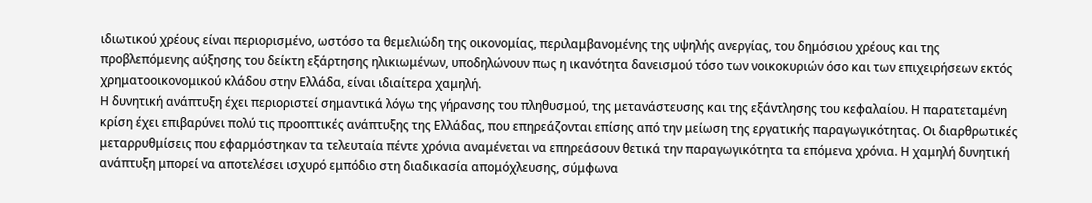ιδιωτικού χρέους είναι περιορισμένο, ωστόσο τα θεμελιώδη της οικονομίας, περιλαμβανομένης της υψηλής ανεργίας, του δημόσιου χρέους και της προβλεπόμενης αύξησης του δείκτη εξάρτησης ηλικιωμένων, υποδηλώνουν πως η ικανότητα δανεισμού τόσο των νοικοκυριών όσο και των επιχειρήσεων εκτός χρηματοοικονομικού κλάδου στην Ελλάδα, είναι ιδιαίτερα χαμηλή.
Η δυνητική ανάπτυξη έχει περιοριστεί σημαντικά λόγω της γήρανσης του πληθυσμού, της μετανάστευσης και της εξάντλησης του κεφαλαίου. Η παρατεταμένη κρίση έχει επιβαρύνει πολύ τις προοπτικές ανάπτυξης της Ελλάδας, που επηρεάζονται επίσης από την μείωση της εργατικής παραγωγικότητας. Οι διαρθρωτικές μεταρρυθμίσεις που εφαρμόστηκαν τα τελευταία πέντε χρόνια αναμένεται να επηρεάσουν θετικά την παραγωγικότητα τα επόμενα χρόνια. Η χαμηλή δυνητική ανάπτυξη μπορεί να αποτελέσει ισχυρό εμπόδιο στη διαδικασία απομόχλευσης, σύμφωνα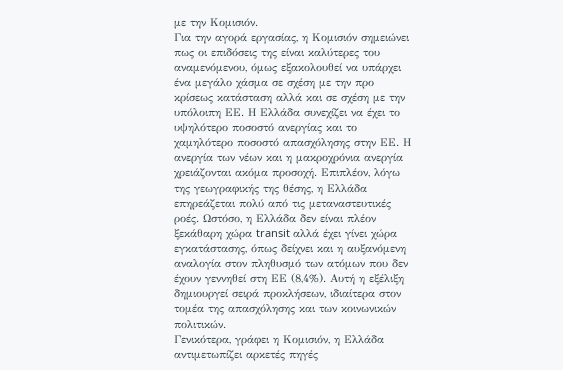με την Κομισιόν.
Για την αγορά εργασίας, η Κομισιόν σημειώνει πως οι επιδόσεις της είναι καλύτερες του αναμενόμενου, όμως εξακολουθεί να υπάρχει ένα μεγάλο χάσμα σε σχέση με την προ κρίσεως κατάσταση αλλά και σε σχέση με την υπόλοιπη ΕΕ. Η Ελλάδα συνεχίζει να έχει το υψηλότερο ποσοστό ανεργίας και το χαμηλότερο ποσοστό απασχόλησης στην ΕΕ. Η ανεργία των νέων και η μακροχρόνια ανεργία χρειάζονται ακόμα προσοχή. Επιπλέον, λόγω της γεωγραφικής της θέσης, η Ελλάδα επηρεάζεται πολύ από τις μεταναστευτικές ροές. Ωστόσο, η Ελλάδα δεν είναι πλέον ξεκάθαρη χώρα transit αλλά έχει γίνει χώρα εγκατάστασης, όπως δείχνει και η αυξανόμενη αναλογία στον πληθυσμό των ατόμων που δεν έχουν γεννηθεί στη ΕΕ (8,4%). Αυτή η εξέλιξη δημιουργεί σειρά προκλήσεων, ιδιαίτερα στον τομέα της απασχόλησης και των κοινωνικών πολιτικών.
Γενικότερα, γράφει η Κομισιόν, η Ελλάδα αντιμετωπίζει αρκετές πηγές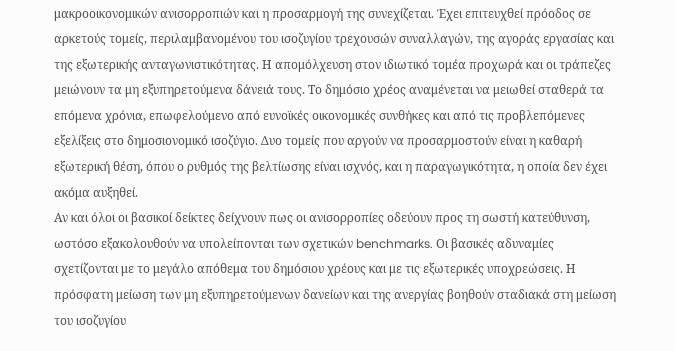μακροοικονομικών ανισορροπιών και η προσαρμογή της συνεχίζεται. Έχει επιτευχθεί πρόοδος σε αρκετούς τομείς, περιλαμβανομένου του ισοζυγίου τρεχουσών συναλλαγών, της αγοράς εργασίας και της εξωτερικής ανταγωνιστικότητας. Η απομόλχευση στον ιδιωτικό τομέα προχωρά και οι τράπεζες μειώνουν τα μη εξυπηρετούμενα δάνειά τους. Το δημόσιο χρέος αναμένεται να μειωθεί σταθερά τα επόμενα χρόνια, επωφελούμενο από ευνοϊκές οικονομικές συνθήκες και από τις προβλεπόμενες εξελίξεις στο δημοσιονομικό ισοζύγιο. Δυο τομείς που αργούν να προσαρμοστούν είναι η καθαρή εξωτερική θέση, όπου ο ρυθμός της βελτίωσης είναι ισχνός, και η παραγωγικότητα, η οποία δεν έχει ακόμα αυξηθεί.
Αν και όλοι οι βασικοί δείκτες δείχνουν πως οι ανισορροπίες οδεύουν προς τη σωστή κατεύθυνση, ωστόσο εξακολουθούν να υπολείπονται των σχετικών benchmarks. Οι βασικές αδυναμίες σχετίζονται με το μεγάλο απόθεμα του δημόσιου χρέους και με τις εξωτερικές υποχρεώσεις. Η πρόσφατη μείωση των μη εξυπηρετούμενων δανείων και της ανεργίας βοηθούν σταδιακά στη μείωση του ισοζυγίου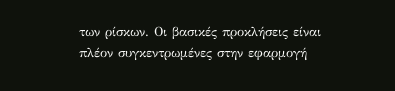των ρίσκων. Οι βασικές προκλήσεις είναι πλέον συγκεντρωμένες στην εφαρμογή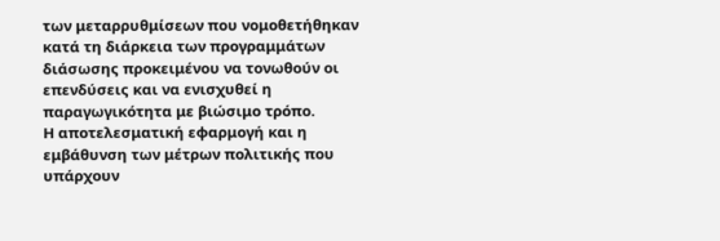των μεταρρυθμίσεων που νομοθετήθηκαν κατά τη διάρκεια των προγραμμάτων διάσωσης προκειμένου να τονωθούν οι επενδύσεις και να ενισχυθεί η παραγωγικότητα με βιώσιμο τρόπο.
Η αποτελεσματική εφαρμογή και η εμβάθυνση των μέτρων πολιτικής που υπάρχουν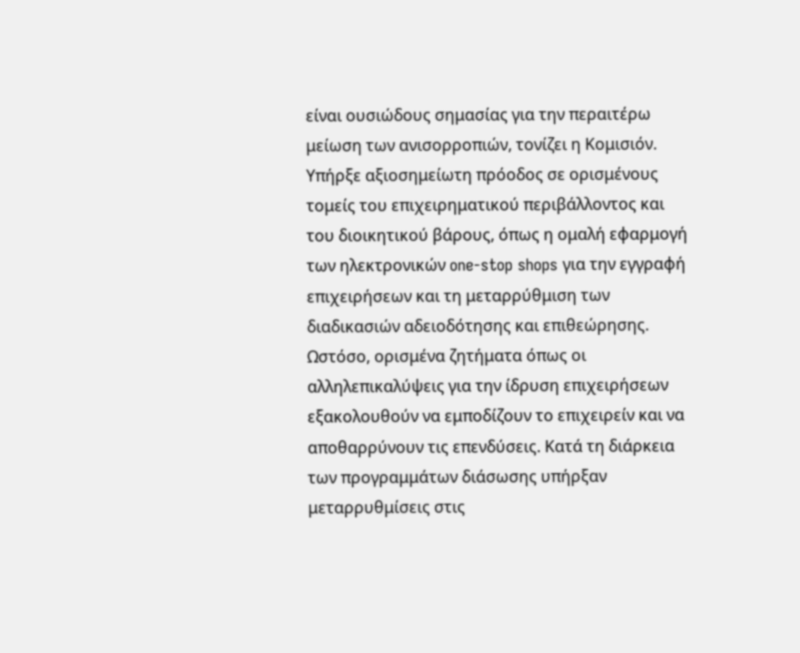είναι ουσιώδους σημασίας για την περαιτέρω μείωση των ανισορροπιών, τονίζει η Κομισιόν. Υπήρξε αξιοσημείωτη πρόοδος σε ορισμένους τομείς του επιχειρηματικού περιβάλλοντος και του διοικητικού βάρους, όπως η ομαλή εφαρμογή των ηλεκτρονικών one-stop shops για την εγγραφή επιχειρήσεων και τη μεταρρύθμιση των διαδικασιών αδειοδότησης και επιθεώρησης. Ωστόσο, ορισμένα ζητήματα όπως οι αλληλεπικαλύψεις για την ίδρυση επιχειρήσεων εξακολουθούν να εμποδίζουν το επιχειρείν και να αποθαρρύνουν τις επενδύσεις. Κατά τη διάρκεια των προγραμμάτων διάσωσης υπήρξαν μεταρρυθμίσεις στις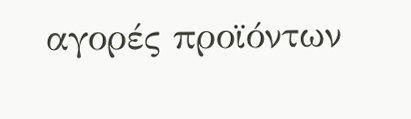αγορές προϊόντων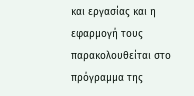και εργασίας και η εφαρμογή τους παρακολουθείται στο πρόγραμμα της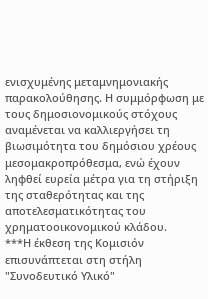ενισχυμένης μεταμνημονιακής παρακολούθησης. Η συμμόρφωση με τους δημοσιονομικούς στόχους αναμένεται να καλλιεργήσει τη βιωσιμότητα του δημόσιου χρέους μεσομακροπρόθεσμα, ενώ έχουν ληφθεί ευρεία μέτρα για τη στήριξη της σταθερότητας και της αποτελεσματικότητας του χρηματοοικονομικού κλάδου.
***Η έκθεση της Κομισιόν επισυνάπτεται στη στήλη "Συνοδευτικό Υλικό"